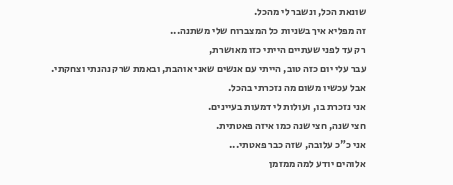שונאת הכל, ונשבר לי מהכל.
זה מפליא איך בשניות כל המצברוח שלי משתנה...
רק עד לפני שעתיים הייתי כזו מאושרת,
עבר עלי יום כזה טוב, הייתי עם אנשים שאני אוהבת, ובאמת שרק נהנתי וצחקתי.
אבל עכשיו משום מה נזכרתי בהכל.
אני נזכרת בו, ועולות לי דמעות בעיינים.
חצי שנה, חצי שנה כמו איזה פאטתית.
אני כ"כ עלובה, שזה כבר פאטתי...
אלוהים יודע למה ממזמן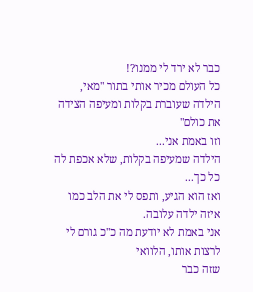כבר לא ירד לי ממנו?!
כל העולם מכיר אותי בתור "מאי, הילדה שעוברת בקלות ומעיפה הצידה את כולם"
וזו באמת אני...
הילדה שמעיפה בקלות, שלא אכפת לה כל כך...
ואז הוא הגיע, ותפס לי את הלב כמו איזה ילדה עלובה.
אני באמת לא יודעת מה כ"כ גורם לי לרצות אותו, הלוואי
שזה כבר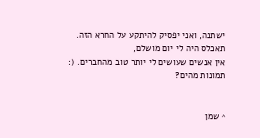ישתנה, ואני יפסיק להיתקע על החרא הזה.
תאכלס היה לי יום מושלם,
אין אנשים שעושים לי יותר טוב מהחברים. (:
תמונות מהים?


^ שמן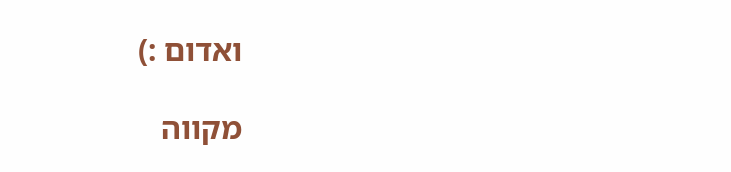ואדום :)

מקווה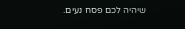שיהיה לכם פסח נעים.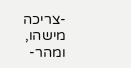-צריכה מישהו, ומהר-